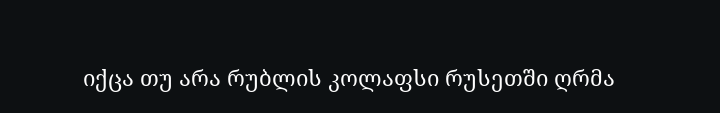იქცა თუ არა რუბლის კოლაფსი რუსეთში ღრმა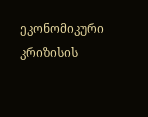ეკონომიკური კრიზისის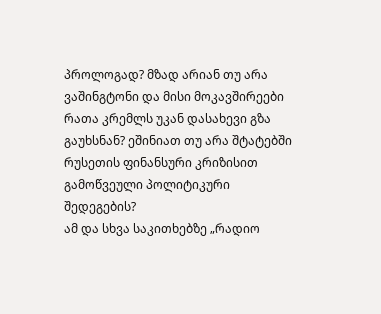პროლოგად? მზად არიან თუ არა ვაშინგტონი და მისი მოკავშირეები რათა კრემლს უკან დასახევი გზა გაუხსნან? ეშინიათ თუ არა შტატებში რუსეთის ფინანსური კრიზისით გამოწვეული პოლიტიკური შედეგების?
ამ და სხვა საკითხებზე „რადიო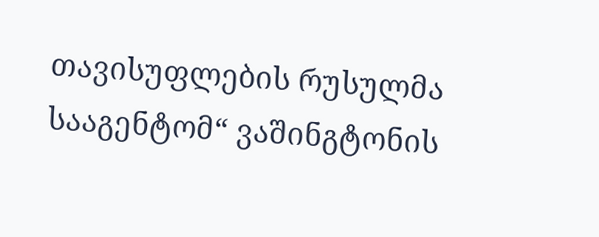თავისუფლების რუსულმა სააგენტომ“ ვაშინგტონის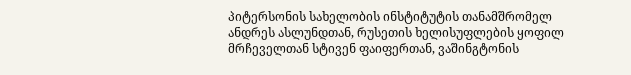პიტერსონის სახელობის ინსტიტუტის თანამშრომელ ანდრეს ასლუნდთან, რუსეთის ხელისუფლების ყოფილ მრჩეველთან სტივენ ფაიფერთან, ვაშინგტონის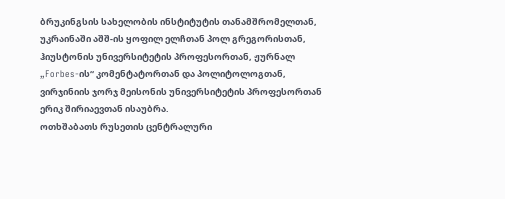ბრუკინგსის სახელობის ინსტიტუტის თანამშრომელთან, უკრაინაში აშშ-ის ყოფილ ელჩთან პოლ გრეგორისთან, ჰიუსტონის უნივერსიტეტის პროფესორთან, ჟურნალ „Forbes-ის“ კომენტატორთან და პოლიტოლოგთან, ვირჯინიის ჯორჯ მეისონის უნივერსიტეტის პროფესორთან ერიკ შირიაევთან ისაუბრა.
ოთხშაბათს რუსეთის ცენტრალური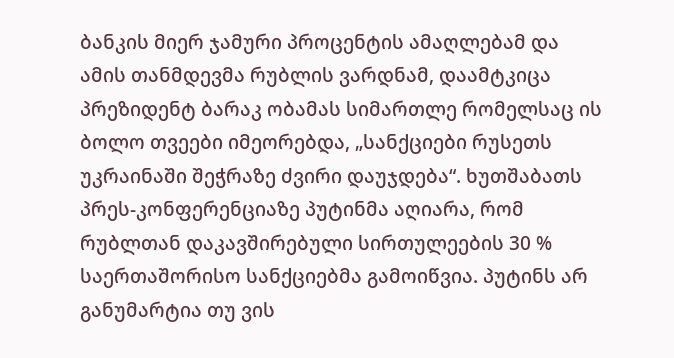ბანკის მიერ ჯამური პროცენტის ამაღლებამ და ამის თანმდევმა რუბლის ვარდნამ, დაამტკიცა პრეზიდენტ ბარაკ ობამას სიმართლე რომელსაც ის ბოლო თვეები იმეორებდა, „სანქციები რუსეთს უკრაინაში შეჭრაზე ძვირი დაუჯდება“. ხუთშაბათს პრეს-კონფერენციაზე პუტინმა აღიარა, რომ რუბლთან დაკავშირებული სირთულეების 30 % საერთაშორისო სანქციებმა გამოიწვია. პუტინს არ განუმარტია თუ ვის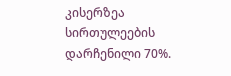კისერზეა სირთულეების დარჩენილი 70%.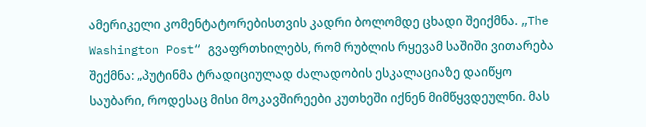ამერიკელი კომენტატორებისთვის კადრი ბოლომდე ცხადი შეიქმნა. „The Washington Post“ გვაფრთხილებს, რომ რუბლის რყევამ საშიში ვითარება შექმნა: „პუტინმა ტრადიციულად ძალადობის ესკალაციაზე დაიწყო საუბარი, როდესაც მისი მოკავშირეები კუთხეში იქნენ მიმწყვდეულნი. მას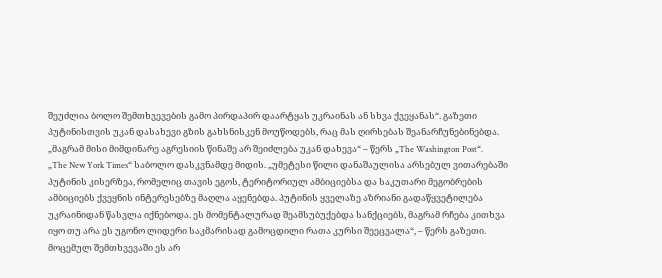შეუძლია ბოლო შემთხვევების გამო პირდაპირ დაარტყას უკრაინას ან სხვა ქვეყანას“. გაზეთი პუტინისთვის უკან დასახევი გზის გახსნისკენ მოუწოდებს, რაც მას ღირსებას შეანარჩუნებინებდა. „მაგრამ მისი მიმდინარე აგრესიის წინაშე არ შეიძლება უკან დახევა“ – წერს „The Washington Post“.
„The New York Times“ საბოლო დასკვნამდე მიდის. „უმეტესი წილი დანაშაულისა არსებულ ვითარებაში პუტინის კისერზეა, რომელიც თავის ეგოს, ტერიტორიულ ამბიციებსა და საკუთარი მეგობრების ამბიციებს ქვეყნის ინტერესებზე მაღლა აყენებდა. პუტინის ყველაზე აზრიანი გადაწყვეტილება უკრაინიდან წასვლა იქნებოდა. ეს მომენტალურად შეამსუბუქებდა სანქციებს, მაგრამ რჩება კითხვა იყო თუ არა ეს უგონო ლიდერი საკმარისად გამოცდილი რათა კურსი შეეცვალა“, – წერს გაზეთი.
მოცემულ შემთხვევაში ეს არ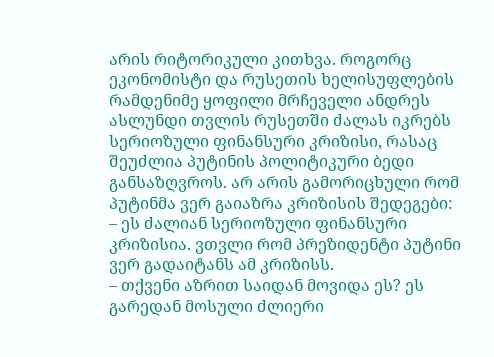არის რიტორიკული კითხვა. როგორც ეკონომისტი და რუსეთის ხელისუფლების რამდენიმე ყოფილი მრჩეველი ანდრეს ასლუნდი თვლის რუსეთში ძალას იკრებს სერიოზული ფინანსური კრიზისი, რასაც შეუძლია პუტინის პოლიტიკური ბედი განსაზღვროს. არ არის გამორიცხული რომ პუტინმა ვერ გაიაზრა კრიზისის შედეგები:
– ეს ძალიან სერიოზული ფინანსური კრიზისია. ვთვლი რომ პრეზიდენტი პუტინი ვერ გადაიტანს ამ კრიზისს.
– თქვენი აზრით საიდან მოვიდა ეს? ეს გარედან მოსული ძლიერი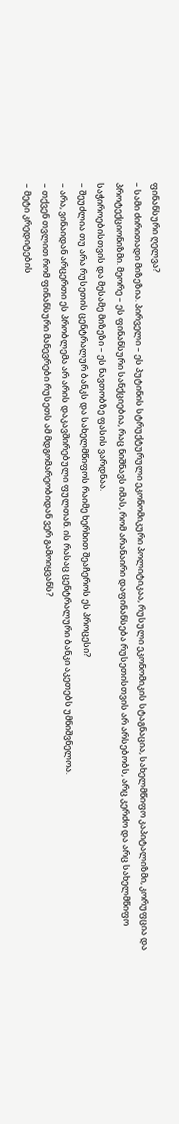ფინანსური ღელვა?
– სამი ძირითადი მიზეზია. პირველი – ეს პუტინის სტრუქტურული ეკონომიკური პოლიტიკაა, რუსული ეკონომიკის სტაგნაცია, სახელმწიფო კაპიტალიზმი, კორუფცია და პროტექციონიზმი. მეორე – ეს ფინანსური სანქციებია, რაც ნიშნავს იმას, რომ არანაირი დაფინანსება რუსეთისთვის არ არსებობს, არც კერძო და არც სახელმწიფო საჭიროებისთვის და მესამე მიზეზი – ეს ნავთობზე ფასის ვარდნაა.
– შეუძლია თუ არა რუსეთის ცენტრალურ ბანკს და სახელმწიფოს რაიმე ხერხით შეაჩეროს ეს პროცესი?
– არა, ვინაიდან არცერთი ეს პრობლემა არ არის დაკავშირებული ფულთან. ის რასაც ცენტრალური ბანკი აკეთებს უმნიშვნელოა.
– თქვენ თვლით რომ ფინანსური მანევრები რუსეთს ამ მდგომარეობიდან ვერ გამოიყვანს?
– მეტი კრედიტების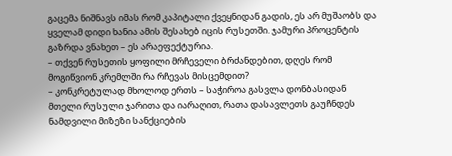გაცემა ნიშნავს იმას რომ კაპიტალი ქვეყნიდან გადის, ეს არ მუშაობს და ყველამ დიდი ხანია ამის შესახებ იცის რუსეთში. ჯამური პროცენტის გაზრდა ვნახეთ – ეს არაეფექტურია.
– თქვენ რუსეთის ყოფილი მრჩეველი ბრძანდებით, დღეს რომ მოგიწვიონ კრემლში რა რჩევას მისცემდით?
– კონკრეტულად მხოლოდ ერთს – საჭიროა გასვლა დონბასიდან მთელი რუსული ჯარითა და იარაღით, რათა დასავლეთს გაუჩნდეს ნამდვილი მიზეზი სანქციების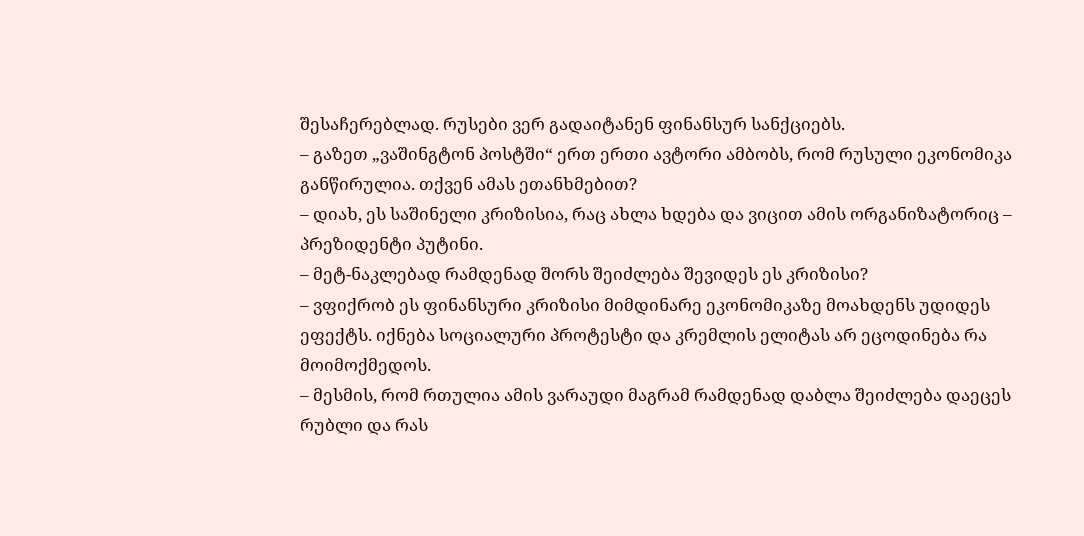შესაჩერებლად. რუსები ვერ გადაიტანენ ფინანსურ სანქციებს.
– გაზეთ „ვაშინგტონ პოსტში“ ერთ ერთი ავტორი ამბობს, რომ რუსული ეკონომიკა განწირულია. თქვენ ამას ეთანხმებით?
– დიახ, ეს საშინელი კრიზისია, რაც ახლა ხდება და ვიცით ამის ორგანიზატორიც – პრეზიდენტი პუტინი.
– მეტ-ნაკლებად რამდენად შორს შეიძლება შევიდეს ეს კრიზისი?
– ვფიქრობ ეს ფინანსური კრიზისი მიმდინარე ეკონომიკაზე მოახდენს უდიდეს ეფექტს. იქნება სოციალური პროტესტი და კრემლის ელიტას არ ეცოდინება რა მოიმოქმედოს.
– მესმის, რომ რთულია ამის ვარაუდი მაგრამ რამდენად დაბლა შეიძლება დაეცეს რუბლი და რას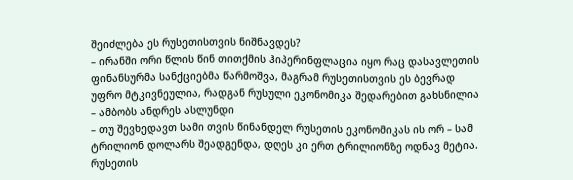შეიძლება ეს რუსეთისთვის ნიშნავდეს?
– ირანში ორი წლის წინ თითქმის ჰიპერინფლაცია იყო რაც დასავლეთის ფინანსურმა სანქციებმა წარმოშვა, მაგრამ რუსეთისთვის ეს ბევრად უფრო მტკივნეულია, რადგან რუსული ეკონომიკა შედარებით გახსნილია – ამბობს ანდრეს ასლუნდი
– თუ შევხედავთ სამი თვის წინანდელ რუსეთის ეკონომიკას ის ორ – სამ ტრილიონ დოლარს შეადგენდა, დღეს კი ერთ ტრილიონზე ოდნავ მეტია. რუსეთის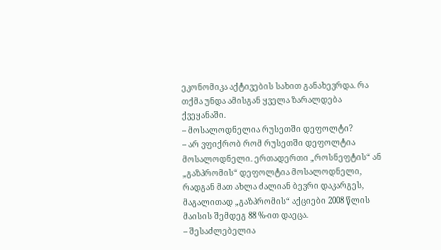ეკონომიკა აქტივების სახით განახევრდა. რა თქმა უნდა ამისგან ყველა ზარალდება ქვეყანაში.
– მოსალოდნელია რუსეთში დეფოლტი?
– არ ვფიქრობ რომ რუსეთში დეფოლტია მოსალოდნელი. ერთადერთი „როსნეფტის“ ან „გაზპრომის“ დეფოლტია მოსალოდნელი, რადგან მათ ახლა ძალიან ბევრი დაკარგეს, მაგალითად „გაზპრომის“ აქციები 2008 წლის მაისის შემდეგ 88 %-ით დაეცა.
– შესაძლებელია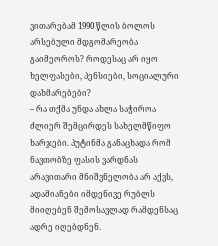ვითარებამ 1990 წლის ბოლოს არსებული მდგომარეობა გაიმეოროს? როდესაც არ იყო ხელფასები, პენსიები, სოციალური დახმარებები?
– რა თქმა უნდა ახლა საჭიროა ძლიერ შემცირდეს სახელმწიფო ხარჯები. პუტინმა განაცხადა რომ ნავთობზე ფასის ვარდნას არავითარი მნიშვნელობა არ აქვს, ადამიანები იმდენივე რუბლს მიიღებენ შემოსავლად რამდენსაც ადრე იღებდნენ.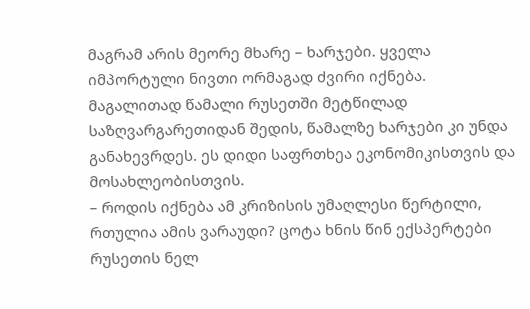მაგრამ არის მეორე მხარე – ხარჯები. ყველა იმპორტული ნივთი ორმაგად ძვირი იქნება. მაგალითად წამალი რუსეთში მეტწილად საზღვარგარეთიდან შედის, წამალზე ხარჯები კი უნდა განახევრდეს. ეს დიდი საფრთხეა ეკონომიკისთვის და მოსახლეობისთვის.
– როდის იქნება ამ კრიზისის უმაღლესი წერტილი, რთულია ამის ვარაუდი? ცოტა ხნის წინ ექსპერტები რუსეთის ნელ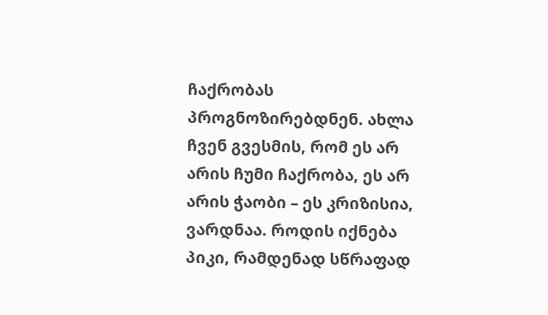ჩაქრობას პროგნოზირებდნენ. ახლა ჩვენ გვესმის, რომ ეს არ არის ჩუმი ჩაქრობა, ეს არ არის ჭაობი – ეს კრიზისია, ვარდნაა. როდის იქნება პიკი, რამდენად სწრაფად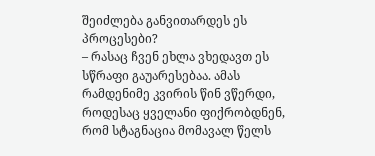შეიძლება განვითარდეს ეს პროცესები?
– რასაც ჩვენ ეხლა ვხედავთ ეს სწრაფი გაუარესებაა. ამას რამდენიმე კვირის წინ ვწერდი, როდესაც ყველანი ფიქრობდნენ, რომ სტაგნაცია მომავალ წელს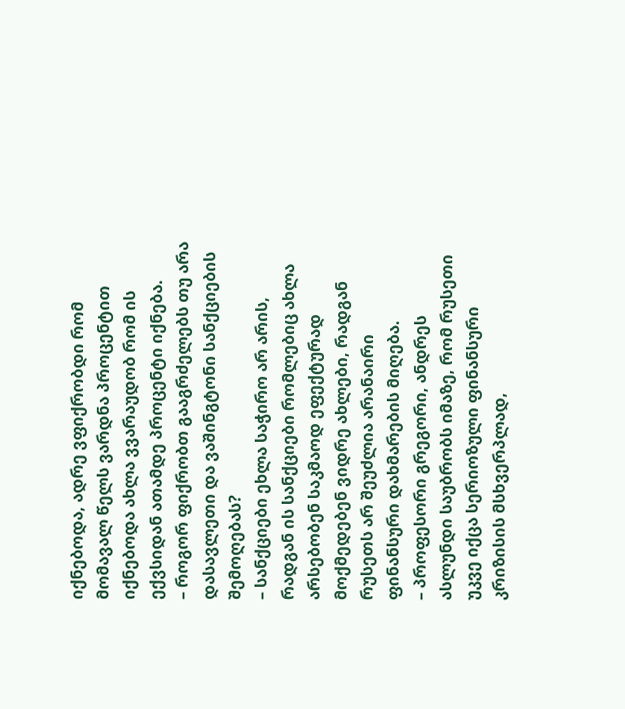იქნებოდა, ადრე ვფიქრობდი რომ მომავალ წელს ვარდნა პროცენტით იქნებოდა ახლა ვვარაუდობ რომ ის ექვსიდან ათამდე პროცენტი იქნება.
– როგორ ფიქრობთ გააგრძელებს თუ არა დასავლეთი და ვაშინგტონი სანქციების შემოღებას?
– სანქციები ეხლა საჭირო არ არის, რადგან ის სანქციები რომლებიც ახლა არსებობენ საკმაოდ ეფექტურად მოქმედებენ ვიდრე ახლები, რადგან რუსეთს არ შეუძლია არანაირი ფინანსური დახმარების მიღება.
– პროფესორი გრეგორი, ანდრეს ასლუნდი საუბრობს იმაზე, რომ რუსეთი უკვე იქცა სერიოზული ფინანსური კრიზისის მსხვერპლად,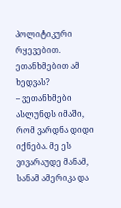პოლიტიკური რყევებით. ეთანხმებით ამ ხედვას?
– ვეთანხმები ასლუნდს იმაში, რომ ვარდნა დიდი იქნება. მე ეს ვივარაუდე მანამ, სანამ ამერიკა და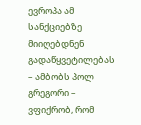ევროპა ამ სანქციებზე მიიღებდნენ გადაწყვეტილებას – ამბობს პოლ გრეგორი – ვფიქრობ, რომ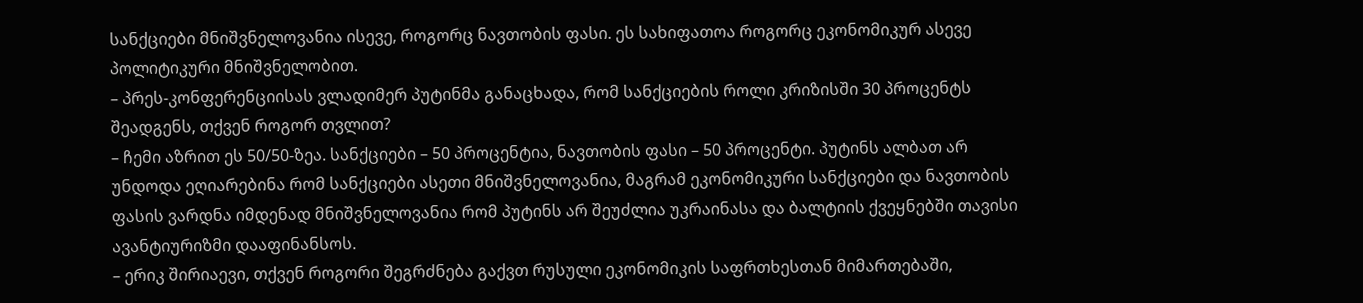სანქციები მნიშვნელოვანია ისევე, როგორც ნავთობის ფასი. ეს სახიფათოა როგორც ეკონომიკურ ასევე პოლიტიკური მნიშვნელობით.
– პრეს-კონფერენციისას ვლადიმერ პუტინმა განაცხადა, რომ სანქციების როლი კრიზისში 30 პროცენტს შეადგენს, თქვენ როგორ თვლით?
– ჩემი აზრით ეს 50/50-ზეა. სანქციები – 50 პროცენტია, ნავთობის ფასი – 50 პროცენტი. პუტინს ალბათ არ უნდოდა ეღიარებინა რომ სანქციები ასეთი მნიშვნელოვანია, მაგრამ ეკონომიკური სანქციები და ნავთობის ფასის ვარდნა იმდენად მნიშვნელოვანია რომ პუტინს არ შეუძლია უკრაინასა და ბალტიის ქვეყნებში თავისი ავანტიურიზმი დააფინანსოს.
– ერიკ შირიაევი, თქვენ როგორი შეგრძნება გაქვთ რუსული ეკონომიკის საფრთხესთან მიმართებაში,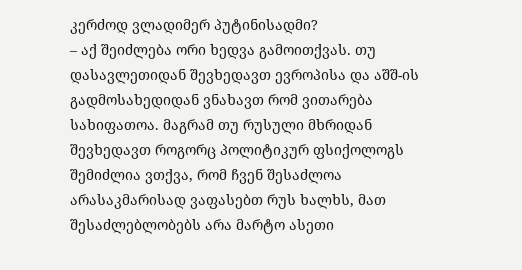კერძოდ ვლადიმერ პუტინისადმი?
– აქ შეიძლება ორი ხედვა გამოითქვას. თუ დასავლეთიდან შევხედავთ ევროპისა და აშშ-ის გადმოსახედიდან ვნახავთ რომ ვითარება სახიფათოა. მაგრამ თუ რუსული მხრიდან შევხედავთ როგორც პოლიტიკურ ფსიქოლოგს შემიძლია ვთქვა, რომ ჩვენ შესაძლოა არასაკმარისად ვაფასებთ რუს ხალხს, მათ შესაძლებლობებს არა მარტო ასეთი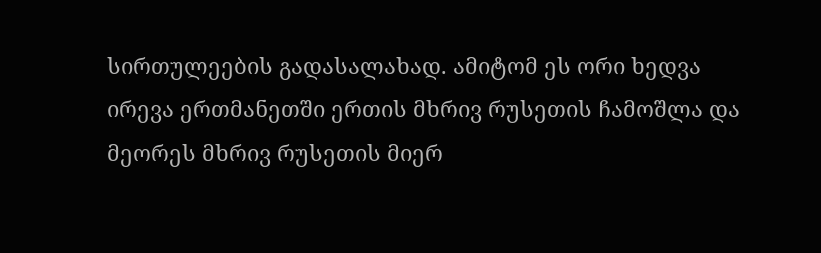სირთულეების გადასალახად. ამიტომ ეს ორი ხედვა ირევა ერთმანეთში ერთის მხრივ რუსეთის ჩამოშლა და მეორეს მხრივ რუსეთის მიერ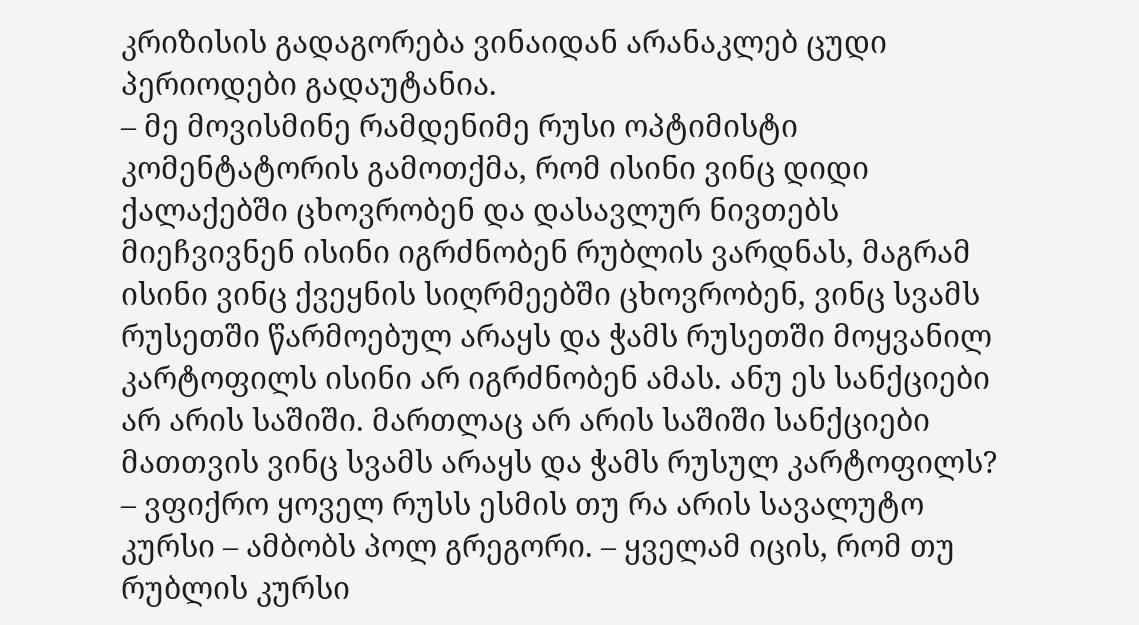კრიზისის გადაგორება ვინაიდან არანაკლებ ცუდი პერიოდები გადაუტანია.
– მე მოვისმინე რამდენიმე რუსი ოპტიმისტი კომენტატორის გამოთქმა, რომ ისინი ვინც დიდი ქალაქებში ცხოვრობენ და დასავლურ ნივთებს მიეჩვივნენ ისინი იგრძნობენ რუბლის ვარდნას, მაგრამ ისინი ვინც ქვეყნის სიღრმეებში ცხოვრობენ, ვინც სვამს რუსეთში წარმოებულ არაყს და ჭამს რუსეთში მოყვანილ კარტოფილს ისინი არ იგრძნობენ ამას. ანუ ეს სანქციები არ არის საშიში. მართლაც არ არის საშიში სანქციები მათთვის ვინც სვამს არაყს და ჭამს რუსულ კარტოფილს?
– ვფიქრო ყოველ რუსს ესმის თუ რა არის სავალუტო კურსი – ამბობს პოლ გრეგორი. – ყველამ იცის, რომ თუ რუბლის კურსი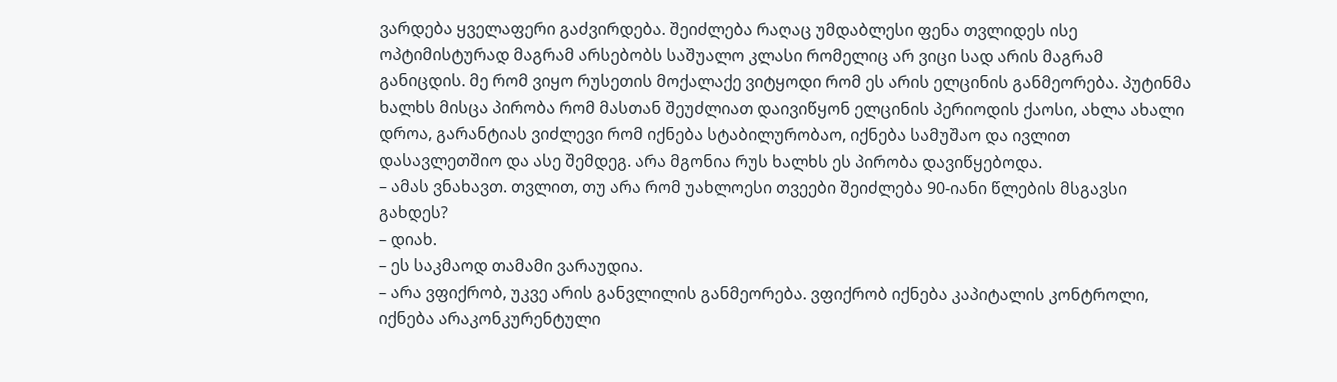ვარდება ყველაფერი გაძვირდება. შეიძლება რაღაც უმდაბლესი ფენა თვლიდეს ისე ოპტიმისტურად მაგრამ არსებობს საშუალო კლასი რომელიც არ ვიცი სად არის მაგრამ განიცდის. მე რომ ვიყო რუსეთის მოქალაქე ვიტყოდი რომ ეს არის ელცინის განმეორება. პუტინმა ხალხს მისცა პირობა რომ მასთან შეუძლიათ დაივიწყონ ელცინის პერიოდის ქაოსი, ახლა ახალი დროა, გარანტიას ვიძლევი რომ იქნება სტაბილურობაო, იქნება სამუშაო და ივლით დასავლეთშიო და ასე შემდეგ. არა მგონია რუს ხალხს ეს პირობა დავიწყებოდა.
– ამას ვნახავთ. თვლით, თუ არა რომ უახლოესი თვეები შეიძლება 90-იანი წლების მსგავსი გახდეს?
– დიახ.
– ეს საკმაოდ თამამი ვარაუდია.
– არა ვფიქრობ, უკვე არის განვლილის განმეორება. ვფიქრობ იქნება კაპიტალის კონტროლი, იქნება არაკონკურენტული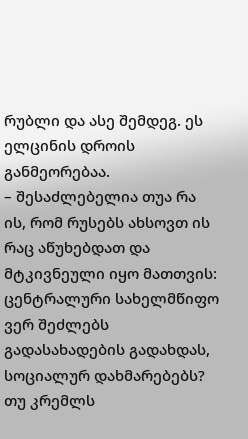რუბლი და ასე შემდეგ. ეს ელცინის დროის განმეორებაა.
– შესაძლებელია თუა რა ის, რომ რუსებს ახსოვთ ის რაც აწუხებდათ და მტკივნეული იყო მათთვის: ცენტრალური სახელმწიფო ვერ შეძლებს გადასახადების გადახდას, სოციალურ დახმარებებს? თუ კრემლს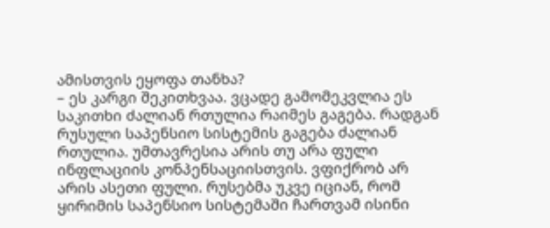ამისთვის ეყოფა თანხა?
– ეს კარგი შეკითხვაა. ვცადე გამომეკვლია ეს საკითხი ძალიან რთულია რაიმეს გაგება. რადგან რუსული საპენსიო სისტემის გაგება ძალიან რთულია. უმთავრესია არის თუ არა ფული ინფლაციის კონპენსაციისთვის. ვფიქრობ არ არის ასეთი ფული. რუსებმა უკვე იციან, რომ ყირიმის საპენსიო სისტემაში ჩართვამ ისინი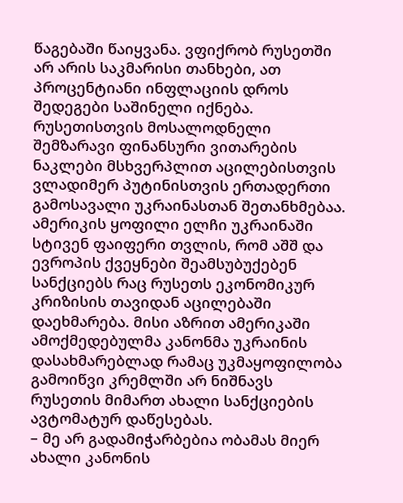წაგებაში წაიყვანა. ვფიქრობ რუსეთში არ არის საკმარისი თანხები, ათ პროცენტიანი ინფლაციის დროს შედეგები საშინელი იქნება.
რუსეთისთვის მოსალოდნელი შემზარავი ფინანსური ვითარების ნაკლები მსხვერპლით აცილებისთვის ვლადიმერ პუტინისთვის ერთადერთი გამოსავალი უკრაინასთან შეთანხმებაა. ამერიკის ყოფილი ელჩი უკრაინაში სტივენ ფაიფერი თვლის, რომ აშშ და ევროპის ქვეყნები შეამსუბუქებენ სანქციებს რაც რუსეთს ეკონომიკურ კრიზისის თავიდან აცილებაში დაეხმარება. მისი აზრით ამერიკაში ამოქმედებულმა კანონმა უკრაინის დასახმარებლად რამაც უკმაყოფილობა გამოიწვი კრემლში არ ნიშნავს რუსეთის მიმართ ახალი სანქციების ავტომატურ დაწესებას.
– მე არ გადამიჭარბებია ობამას მიერ ახალი კანონის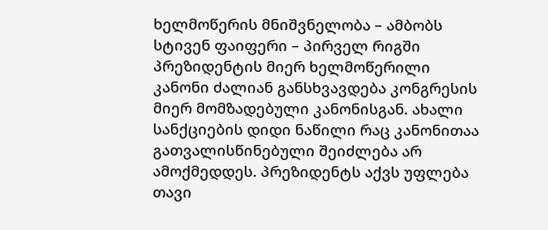ხელმოწერის მნიშვნელობა – ამბობს სტივენ ფაიფერი – პირველ რიგში პრეზიდენტის მიერ ხელმოწერილი კანონი ძალიან განსხვავდება კონგრესის მიერ მომზადებული კანონისგან. ახალი სანქციების დიდი ნაწილი რაც კანონითაა გათვალისწინებული შეიძლება არ ამოქმედდეს. პრეზიდენტს აქვს უფლება თავი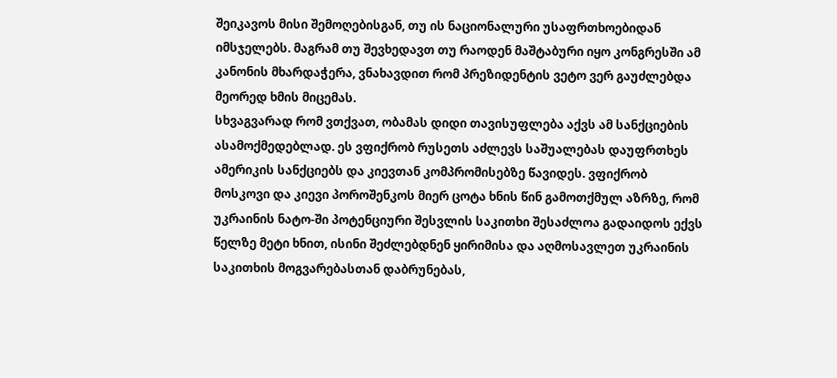შეიკავოს მისი შემოღებისგან, თუ ის ნაციონალური უსაფრთხოებიდან იმსჯელებს. მაგრამ თუ შევხედავთ თუ რაოდენ მაშტაბური იყო კონგრესში ამ კანონის მხარდაჭერა, ვნახავდით რომ პრეზიდენტის ვეტო ვერ გაუძლებდა მეორედ ხმის მიცემას.
სხვაგვარად რომ ვთქვათ, ობამას დიდი თავისუფლება აქვს ამ სანქციების ასამოქმედებლად. ეს ვფიქრობ რუსეთს აძლევს საშუალებას დაუფრთხეს ამერიკის სანქციებს და კიევთან კომპრომისებზე წავიდეს. ვფიქრობ მოსკოვი და კიევი პოროშენკოს მიერ ცოტა ხნის წინ გამოთქმულ აზრზე, რომ უკრაინის ნატო-ში პოტენციური შესვლის საკითხი შესაძლოა გადაიდოს ექვს წელზე მეტი ხნით, ისინი შეძლებდნენ ყირიმისა და აღმოსავლეთ უკრაინის საკითხის მოგვარებასთან დაბრუნებას,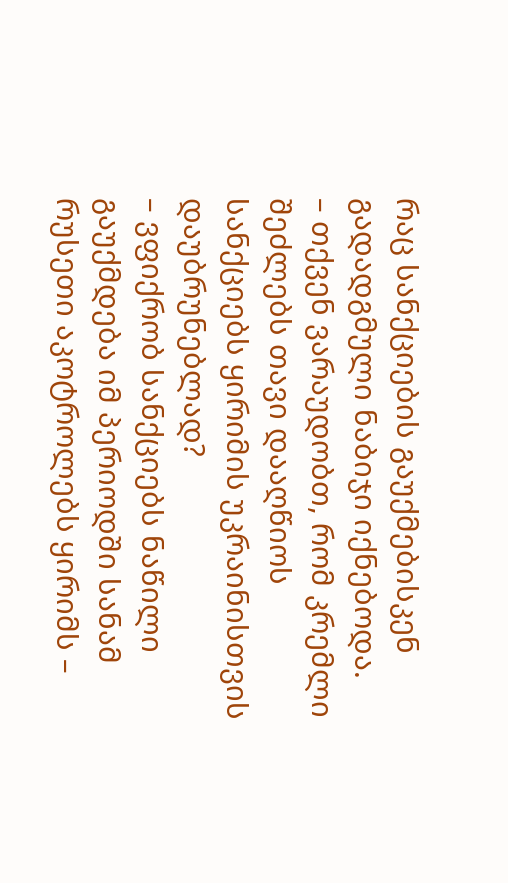რაც სანქციების გაუქმებისკენ გადადგმული ნაბიჯი იქნებოდა.
– თქვენ ვარაუდობთ, რომ კრემლი შეძლებს თავი დააღწიოს სანქციებს ყირიმის უკრაინისთვის დაუბრუნებლად?
– ვფიქრობ სანქციებს ნაწილი გაუქმდება იმ პერიოდში სანამ რუსეთი აკოტროლებს ყირიმს –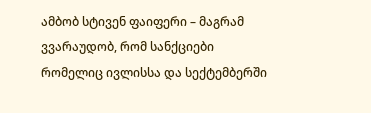ამბობ სტივენ ფაიფერი – მაგრამ ვვარაუდობ, რომ სანქციები რომელიც ივლისსა და სექტემბერში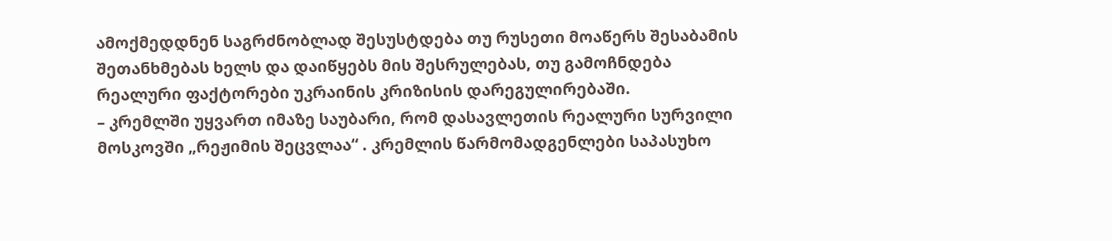ამოქმედდნენ საგრძნობლად შესუსტდება თუ რუსეთი მოაწერს შესაბამის შეთანხმებას ხელს და დაიწყებს მის შესრულებას, თუ გამოჩნდება რეალური ფაქტორები უკრაინის კრიზისის დარეგულირებაში.
– კრემლში უყვართ იმაზე საუბარი, რომ დასავლეთის რეალური სურვილი მოსკოვში „რეჟიმის შეცვლაა“ . კრემლის წარმომადგენლები საპასუხო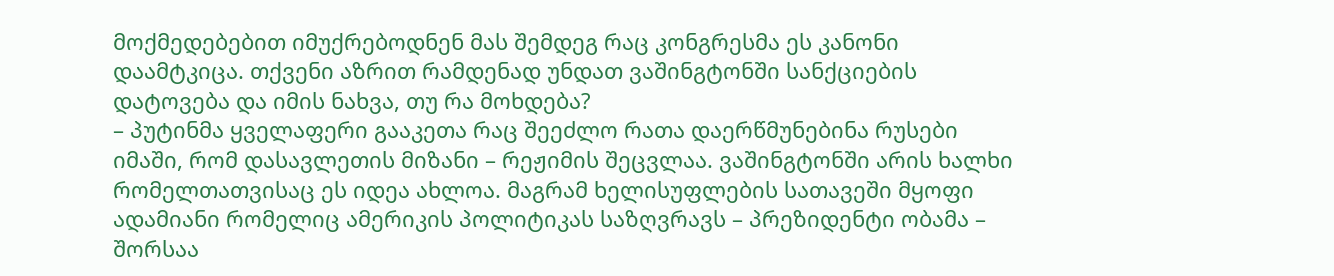მოქმედებებით იმუქრებოდნენ მას შემდეგ რაც კონგრესმა ეს კანონი დაამტკიცა. თქვენი აზრით რამდენად უნდათ ვაშინგტონში სანქციების დატოვება და იმის ნახვა, თუ რა მოხდება?
– პუტინმა ყველაფერი გააკეთა რაც შეეძლო რათა დაერწმუნებინა რუსები იმაში, რომ დასავლეთის მიზანი – რეჟიმის შეცვლაა. ვაშინგტონში არის ხალხი რომელთათვისაც ეს იდეა ახლოა. მაგრამ ხელისუფლების სათავეში მყოფი ადამიანი რომელიც ამერიკის პოლიტიკას საზღვრავს – პრეზიდენტი ობამა – შორსაა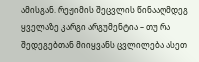ამისგან. რეჟიმის შეცვლის წინააღმდეგ ყველაზე კარგი არგუმენტია – თუ რა შედეგებთან მიიყვანს ცვლილება ასეთ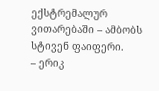ექსტრემალურ ვითარებაში – ამბობს სტივენ ფაიფერი.
– ერიკ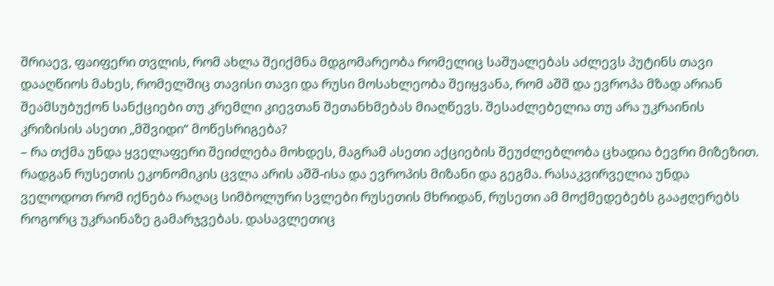შრიაევ, ფაიფერი თვლის, რომ ახლა შეიქმნა მდგომარეობა რომელიც საშუალებას აძლევს პუტინს თავი დააღწიოს მახეს, რომელშიც თავისი თავი და რუსი მოსახლეობა შეიყვანა, რომ აშშ და ევროპა მზად არიან შეამსუბუქონ სანქციები თუ კრემლი კიევთან შეთანხმებას მიაღწევს. შესაძლებელია თუ არა უკრაინის კრიზისის ასეთი „მშვიდი“ მოწესრიგება?
– რა თქმა უნდა ყველაფერი შეიძლება მოხდეს, მაგრამ ასეთი აქციების შეუძლებლობა ცხადია ბევრი მიზეზით. რადგან რუსეთის ეკონომიკის ცვლა არის აშშ-ისა და ევროპის მიზანი და გეგმა. რასაკვირველია უნდა ველოდოთ რომ იქნება რაღაც სიმბოლური სვლები რუსეთის მხრიდან, რუსეთი ამ მოქმედებებს გააჟღერებს როგორც უკრაინაზე გამარჯვებას. დასავლეთიც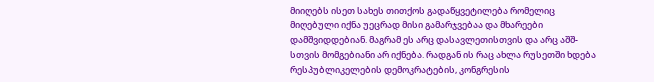მიიღებს ისეთ სახეს თითქოს გადაწყვეტილება რომელიც მიღებული იქნა უეცრად მისი გამარჯვებაა და მხარეები დამშვიდდებიან. მაგრამ ეს არც დასავლეთისთვის და არც აშშ-სთვის მომგებიანი არ იქნება. რადგან ის რაც ახლა რუსეთში ხდება რესპუბლიკელების დემოკრატების, კონგრესის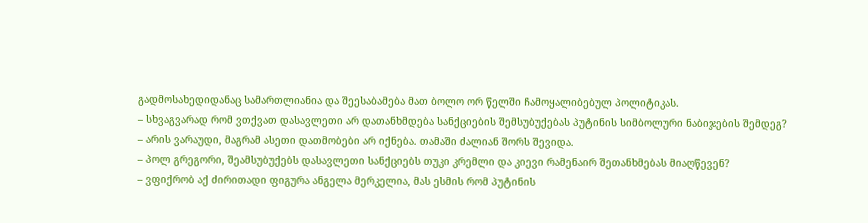გადმოსახედიდანაც სამართლიანია და შეესაბამება მათ ბოლო ორ წელში ჩამოყალიბებულ პოლიტიკას.
– სხვაგვარად რომ ვთქვათ დასავლეთი არ დათანხმდება სანქციების შემსუბუქებას პუტინის სიმბოლური ნაბიჯების შემდეგ?
– არის ვარაუდი, მაგრამ ასეთი დათმობები არ იქნება. თამაში ძალიან შორს შევიდა.
– პოლ გრეგორი, შეამსუბუქებს დასავლეთი სანქციებს თუკი კრემლი და კიევი რამენაირ შეთანხმებას მიაღწევენ?
– ვფიქრობ აქ ძირითადი ფიგურა ანგელა მერკელია, მას ესმის რომ პუტინის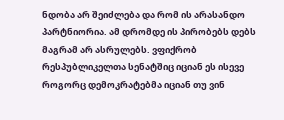ნდობა არ შეიძლება და რომ ის არასანდო პარტნიორია. ამ დრომდე ის პირობებს დებს მაგრამ არ ასრულებს. ვფიქრობ რესპუბლიკელთა სენატშიც იციან ეს ისევე როგორც დემოკრატებმა იციან თუ ვინ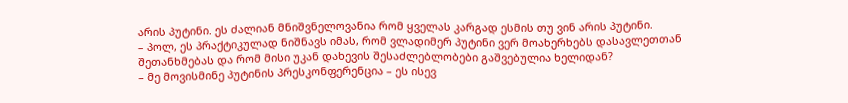არის პუტინი. ეს ძალიან მნიშვნელოვანია რომ ყველას კარგად ესმის თუ ვინ არის პუტინი.
– პოლ, ეს პრაქტიკულად ნიშნავს იმას, რომ ვლადიმერ პუტინი ვერ მოახერხებს დასავლეთთან შეთანხმებას და რომ მისი უკან დახევის შესაძლებლობები გაშვებულია ხელიდან?
– მე მოვისმინე პუტინის პრესკონფერენცია – ეს ისევ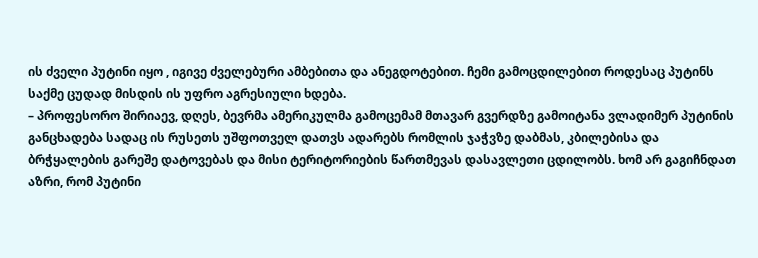ის ძველი პუტინი იყო , იგივე ძველებური ამბებითა და ანეგდოტებით. ჩემი გამოცდილებით როდესაც პუტინს საქმე ცუდად მისდის ის უფრო აგრესიული ხდება.
– პროფესორო შირიაევ, დღეს, ბევრმა ამერიკულმა გამოცემამ მთავარ გვერდზე გამოიტანა ვლადიმერ პუტინის განცხადება სადაც ის რუსეთს უშფოთველ დათვს ადარებს რომლის ჯაჭვზე დაბმას, კბილებისა და ბრჭყალების გარეშე დატოვებას და მისი ტერიტორიების წართმევას დასავლეთი ცდილობს. ხომ არ გაგიჩნდათ აზრი, რომ პუტინი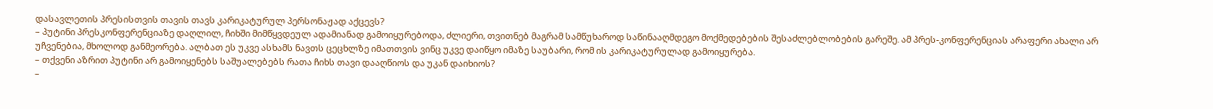დასავლეთის პრესისთვის თავის თავს კარიკატურულ პერსონაჟად აქცევს?
– პუტინი პრესკონფერენციაზე დაღლილ, ჩიხში მიმწყვდეულ ადამიანად გამოიყურებოდა, ძლიერი, თვითნებ მაგრამ სამწუხაროდ საწინააღმდეგო მოქმედებების შესაძლებლობების გარეშე. ამ პრეს-კონფერენციას არაფერი ახალი არ უჩვენებია, მხოლოდ განმეორება. ალბათ ეს უკვე ასხამს ნავთს ცეცხლზე იმათთვის ვინც უკვე დაიწყო იმაზე საუბარი, რომ ის კარიკატურულად გამოიყურება.
– თქვენი აზრით პუტინი არ გამოიყენებს საშუალებებს რათა ჩიხს თავი დააღწიოს და უკან დაიხიოს?
–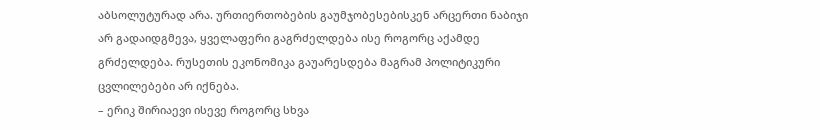აბსოლუტურად არა. ურთიერთობების გაუმჯობესებისკენ არცერთი ნაბიჯი არ გადაიდგმევა, ყველაფერი გაგრძელდება ისე როგორც აქამდე გრძელდება. რუსეთის ეკონომიკა გაუარესდება მაგრამ პოლიტიკური ცვლილებები არ იქნება.
– ერიკ შირიაევი ისევე როგორც სხვა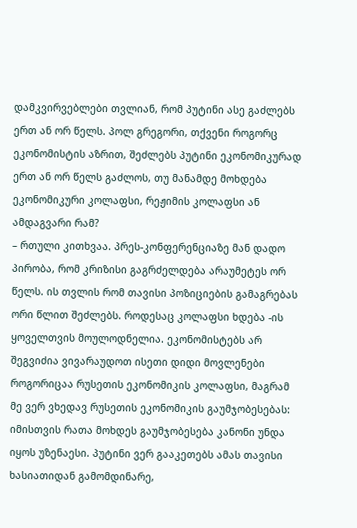დამკვირვებლები თვლიან, რომ პუტინი ასე გაძლებს ერთ ან ორ წელს. პოლ გრეგორი, თქვენი როგორც ეკონომისტის აზრით, შეძლებს პუტინი ეკონომიკურად ერთ ან ორ წელს გაძლოს, თუ მანამდე მოხდება ეკონომიკური კოლაფსი, რეჟიმის კოლაფსი ან ამდაგვარი რამ?
– რთული კითხვაა. პრეს-კონფერენციაზე მან დადო პირობა, რომ კრიზისი გაგრძელდება არაუმეტეს ორ წელს. ის თვლის რომ თავისი პოზიციების გამაგრებას ორი წლით შეძლებს. როდესაც კოლაფსი ხდება -ის ყოველთვის მოულოდნელია. ეკონომისტებს არ შეგვიძია ვივარაუდოთ ისეთი დიდი მოვლენები როგორიცაა რუსეთის ეკონომიკის კოლაფსი, მაგრამ მე ვერ ვხედავ რუსეთის ეკონომიკის გაუმჯობესებას: იმისთვის რათა მოხდეს გაუმჯობესება კანონი უნდა იყოს უზენაესი. პუტინი ვერ გააკეთებს ამას თავისი ხასიათიდან გამომდინარე,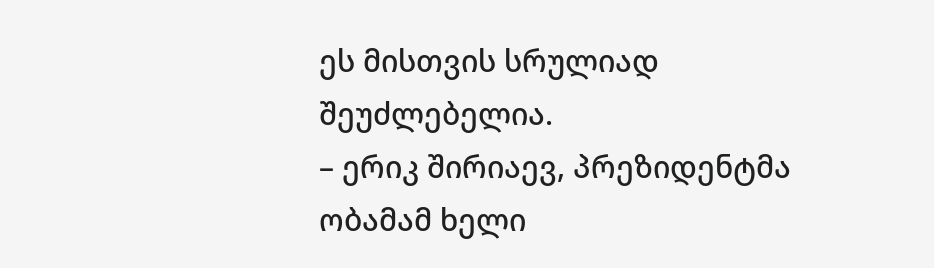ეს მისთვის სრულიად შეუძლებელია.
– ერიკ შირიაევ, პრეზიდენტმა ობამამ ხელი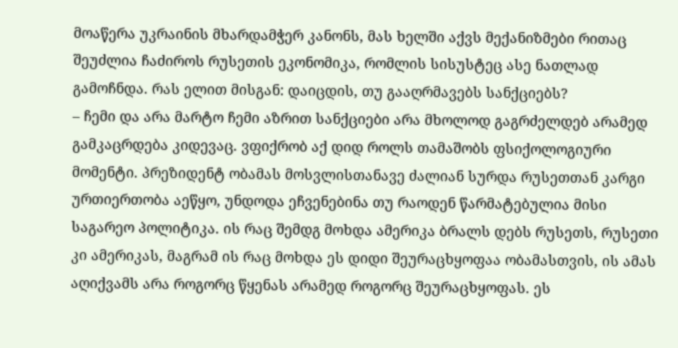მოაწერა უკრაინის მხარდამჭერ კანონს, მას ხელში აქვს მექანიზმები რითაც შეუძლია ჩაძიროს რუსეთის ეკონომიკა, რომლის სისუსტეც ასე ნათლად გამოჩნდა. რას ელით მისგან: დაიცდის, თუ გააღრმავებს სანქციებს?
– ჩემი და არა მარტო ჩემი აზრით სანქციები არა მხოლოდ გაგრძელდებ არამედ გამკაცრდება კიდევაც. ვფიქრობ აქ დიდ როლს თამაშობს ფსიქოლოგიური მომენტი. პრეზიდენტ ობამას მოსვლისთანავე ძალიან სურდა რუსეთთან კარგი ურთიერთობა აეწყო, უნდოდა ეჩვენებინა თუ რაოდენ წარმატებულია მისი საგარეო პოლიტიკა. ის რაც შემდგ მოხდა ამერიკა ბრალს დებს რუსეთს, რუსეთი კი ამერიკას, მაგრამ ის რაც მოხდა ეს დიდი შეურაცხყოფაა ობამასთვის, ის ამას აღიქვამს არა როგორც წყენას არამედ როგორც შეურაცხყოფას. ეს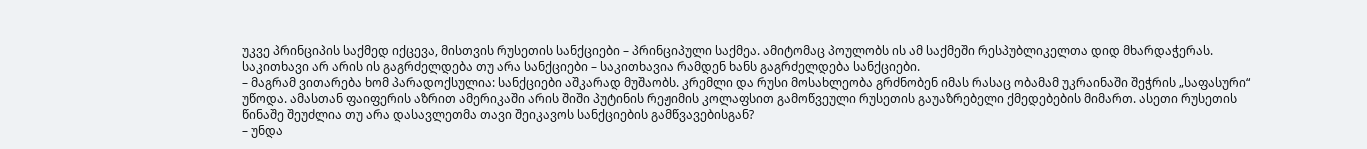უკვე პრინციპის საქმედ იქცევა, მისთვის რუსეთის სანქციები – პრინციპული საქმეა. ამიტომაც პოულობს ის ამ საქმეში რესპუბლიკელთა დიდ მხარდაჭერას. საკითხავი არ არის ის გაგრძელდება თუ არა სანქციები – საკითხავია რამდენ ხანს გაგრძელდება სანქციები.
– მაგრამ ვითარება ხომ პარადოქსულია: სანქციები აშკარად მუშაობს. კრემლი და რუსი მოსახლეობა გრძნობენ იმას რასაც ობამამ უკრაინაში შეჭრის „საფასური“ უწოდა. ამასთან ფაიფერის აზრით ამერიკაში არის შიში პუტინის რეჟიმის კოლაფსით გამოწვეული რუსეთის გაუაზრებელი ქმედებების მიმართ. ასეთი რუსეთის წინაშე შეუძლია თუ არა დასავლეთმა თავი შეიკავოს სანქციების გამწვავებისგან?
– უნდა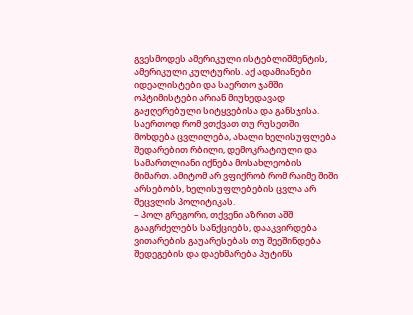გვესმოდეს ამერიკული ისტებლიშმენტის, ამერიკული კულტურის. აქ ადამიანები იდეალისტები და საერთო ჯამში ოპტიმისტები არიან მიუხედავად გაჟღერებული სიტყვებისა და განსჯისა. საერთოდ რომ ვთქვათ თუ რუსეთში მოხდება ცვლილება, ახალი ხელისუფლება შედარებით რბილი, დემოკრატიული და სამართლიანი იქნება მოსახლეობის მიმართ. ამიტომ არ ვფიქრობ რომ რაიმე შიში არსებობს, ხელისუფლებების ცვლა არ შეცვლის პოლიტიკას.
– პოლ გრეგორი, თქვენი აზრით აშშ გააგრძელებს სანქციებს, დააკვირდება ვითარების გაუარესებას თუ შეეშინდება შედეგების და დაეხმარება პუტინს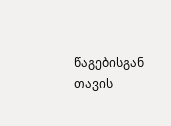წაგებისგან თავის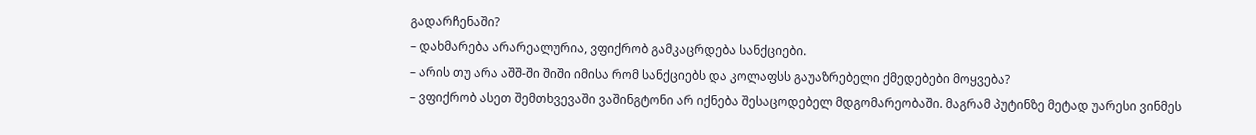გადარჩენაში?
– დახმარება არარეალურია, ვფიქრობ გამკაცრდება სანქციები.
– არის თუ არა აშშ-ში შიში იმისა რომ სანქციებს და კოლაფსს გაუაზრებელი ქმედებები მოყვება?
– ვფიქრობ ასეთ შემთხვევაში ვაშინგტონი არ იქნება შესაცოდებელ მდგომარეობაში. მაგრამ პუტინზე მეტად უარესი ვინმეს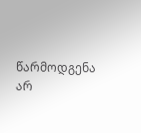წარმოდგენა არ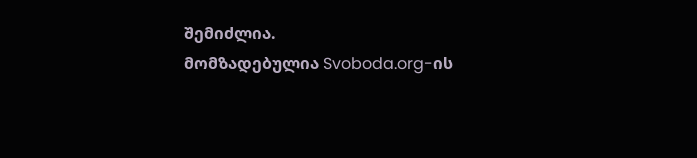შემიძლია.
მომზადებულია Svoboda.org-ის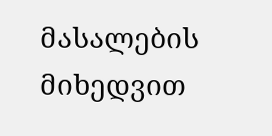მასალების მიხედვით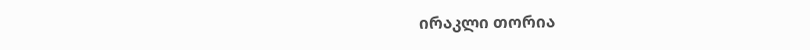ირაკლი თორია